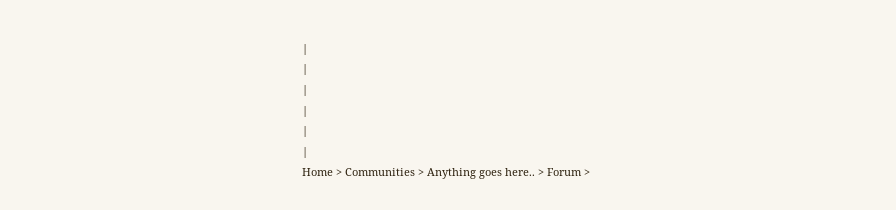|
|
|
|
|
|
Home > Communities > Anything goes here.. > Forum >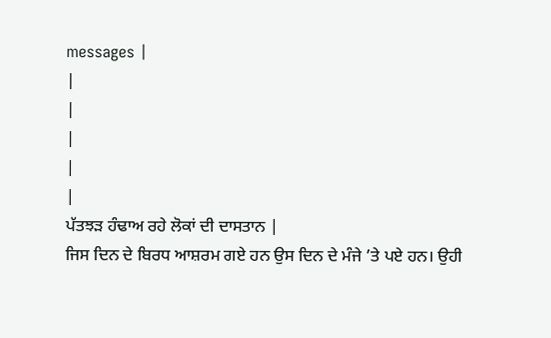messages |
|
|
|
|
|
ਪੱਤਝੜ ਹੰਢਾਅ ਰਹੇ ਲੋਕਾਂ ਦੀ ਦਾਸਤਾਨ |
ਜਿਸ ਦਿਨ ਦੇ ਬਿਰਧ ਆਸ਼ਰਮ ਗਏ ਹਨ ਉਸ ਦਿਨ ਦੇ ਮੰਜੇ ’ਤੇ ਪਏ ਹਨ। ਉਹੀ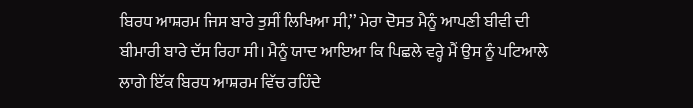ਬਿਰਧ ਆਸ਼ਰਮ ਜਿਸ ਬਾਰੇ ਤੁਸੀਂ ਲਿਖਿਆ ਸੀ,’’ ਮੇਰਾ ਦੋਸਤ ਮੈਨੂੰ ਆਪਣੀ ਬੀਵੀ ਦੀ ਬੀਮਾਰੀ ਬਾਰੇ ਦੱਸ ਰਿਹਾ ਸੀ। ਮੈਨੂੰ ਯਾਦ ਆਇਆ ਕਿ ਪਿਛਲੇ ਵਰ੍ਹੇ ਮੈਂ ਉਸ ਨੂੰ ਪਟਿਆਲੇ ਲਾਗੇ ਇੱਕ ਬਿਰਧ ਆਸ਼ਰਮ ਵਿੱਚ ਰਹਿੰਦੇ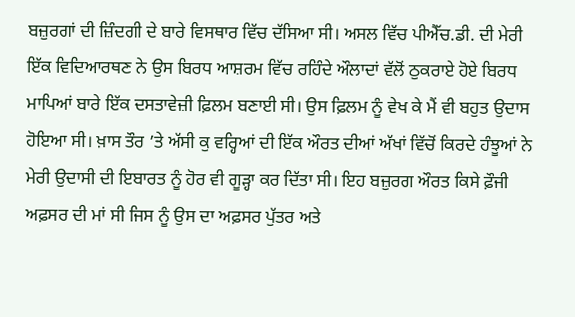ਬਜ਼ੁਰਗਾਂ ਦੀ ਜ਼ਿੰਦਗੀ ਦੇ ਬਾਰੇ ਵਿਸਥਾਰ ਵਿੱਚ ਦੱਸਿਆ ਸੀ। ਅਸਲ ਵਿੱਚ ਪੀਐੱਚ.ਡੀ. ਦੀ ਮੇਰੀ ਇੱਕ ਵਿਦਿਆਰਥਣ ਨੇ ਉਸ ਬਿਰਧ ਆਸ਼ਰਮ ਵਿੱਚ ਰਹਿੰਦੇ ਔਲਾਦਾਂ ਵੱਲੋਂ ਠੁਕਰਾਏ ਹੋਏ ਬਿਰਧ ਮਾਪਿਆਂ ਬਾਰੇ ਇੱਕ ਦਸਤਾਵੇਜ਼ੀ ਫ਼ਿਲਮ ਬਣਾਈ ਸੀ। ਉਸ ਫ਼ਿਲਮ ਨੂੰ ਵੇਖ ਕੇ ਮੈਂ ਵੀ ਬਹੁਤ ਉਦਾਸ ਹੋਇਆ ਸੀ। ਖ਼ਾਸ ਤੌਰ ’ਤੇ ਅੱਸੀ ਕੁ ਵਰ੍ਹਿਆਂ ਦੀ ਇੱਕ ਔਰਤ ਦੀਆਂ ਅੱਖਾਂ ਵਿੱਚੋਂ ਕਿਰਦੇ ਹੰਝੂਆਂ ਨੇ ਮੇਰੀ ਉਦਾਸੀ ਦੀ ਇਬਾਰਤ ਨੂੰ ਹੋਰ ਵੀ ਗੂੜ੍ਹਾ ਕਰ ਦਿੱਤਾ ਸੀ। ਇਹ ਬਜ਼ੁਰਗ ਔਰਤ ਕਿਸੇ ਫ਼ੌਜੀ ਅਫ਼ਸਰ ਦੀ ਮਾਂ ਸੀ ਜਿਸ ਨੂੰ ਉਸ ਦਾ ਅਫ਼ਸਰ ਪੁੱਤਰ ਅਤੇ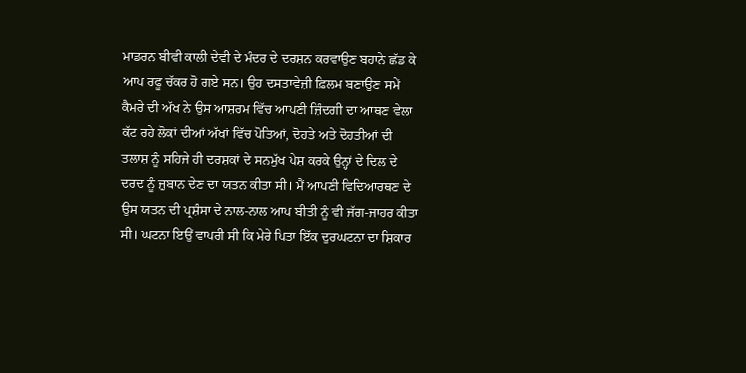ਮਾਡਰਨ ਬੀਵੀ ਕਾਲੀ ਦੇਵੀ ਦੇ ਮੰਦਰ ਦੇ ਦਰਸ਼ਨ ਕਰਵਾਉਣ ਬਹਾਨੇ ਛੱਡ ਕੇ ਆਪ ਰਫੂ ਚੱਕਰ ਹੋ ਗਏ ਸਨ। ਉਹ ਦਸਤਾਵੇਜ਼ੀ ਫ਼ਿਲਮ ਬਣਾਉਣ ਸਮੇਂ ਕੈਮਰੇ ਦੀ ਅੱਖ ਨੇ ਉਸ ਆਸ਼ਰਮ ਵਿੱਚ ਆਪਣੀ ਜ਼ਿੰਦਗੀ ਦਾ ਆਥਣ ਵੇਲਾ ਕੱਟ ਰਹੇ ਲੋਕਾਂ ਦੀਆਂ ਅੱਖਾਂ ਵਿੱਚ ਪੋਤਿਆਂ, ਦੋਹਤੇ ਅਤੇ ਦੋਹਤੀਆਂ ਦੀ ਤਲਾਸ਼ ਨੂੰ ਸਹਿਜੇ ਹੀ ਦਰਸ਼ਕਾਂ ਦੇ ਸਨਮੁੱਖ ਪੇਸ਼ ਕਰਕੇ ਉਨ੍ਹਾਂ ਦੇ ਦਿਲ ਦੇ ਦਰਦ ਨੂੰ ਜ਼ੁਬਾਨ ਦੇਣ ਦਾ ਯਤਨ ਕੀਤਾ ਸੀ। ਮੈਂ ਆਪਣੀ ਵਿਦਿਆਰਥਣ ਦੇ ਉਸ ਯਤਨ ਦੀ ਪ੍ਰਸ਼ੰਸਾ ਦੇ ਨਾਲ-ਨਾਲ ਆਪ ਬੀਤੀ ਨੂੰ ਵੀ ਜੱਗ-ਜਾਹਰ ਕੀਤਾ ਸੀ। ਘਟਨਾ ਇਉਂ ਵਾਪਰੀ ਸੀ ਕਿ ਮੇਰੇ ਪਿਤਾ ਇੱਕ ਦੁਰਘਟਨਾ ਦਾ ਸ਼ਿਕਾਰ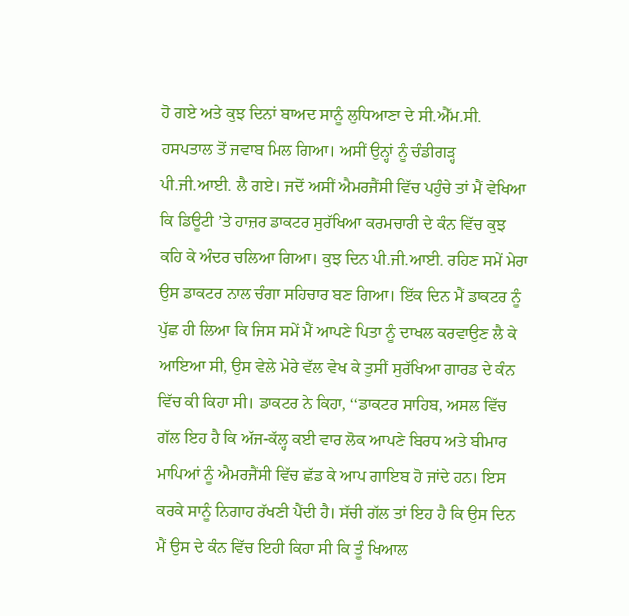ਹੋ ਗਏ ਅਤੇ ਕੁਝ ਦਿਨਾਂ ਬਾਅਦ ਸਾਨੂੰ ਲੁਧਿਆਣਾ ਦੇ ਸੀ.ਐੱਮ.ਸੀ. ਹਸਪਤਾਲ ਤੋਂ ਜਵਾਬ ਮਿਲ ਗਿਆ। ਅਸੀਂ ਉਨ੍ਹਾਂ ਨੂੰ ਚੰਡੀਗੜ੍ਹ ਪੀ.ਜੀ.ਆਈ. ਲੈ ਗਏ। ਜਦੋਂ ਅਸੀਂ ਐਮਰਜੈਂਸੀ ਵਿੱਚ ਪਹੁੰਚੇ ਤਾਂ ਮੈਂ ਵੇਖਿਆ ਕਿ ਡਿਊਟੀ ’ਤੇ ਹਾਜ਼ਰ ਡਾਕਟਰ ਸੁਰੱਖਿਆ ਕਰਮਚਾਰੀ ਦੇ ਕੰਨ ਵਿੱਚ ਕੁਝ ਕਹਿ ਕੇ ਅੰਦਰ ਚਲਿਆ ਗਿਆ। ਕੁਝ ਦਿਨ ਪੀ.ਜੀ.ਆਈ. ਰਹਿਣ ਸਮੇਂ ਮੇਰਾ ਉਸ ਡਾਕਟਰ ਨਾਲ ਚੰਗਾ ਸਹਿਚਾਰ ਬਣ ਗਿਆ। ਇੱਕ ਦਿਨ ਮੈਂ ਡਾਕਟਰ ਨੂੰ ਪੁੱਛ ਹੀ ਲਿਆ ਕਿ ਜਿਸ ਸਮੇਂ ਮੈਂ ਆਪਣੇ ਪਿਤਾ ਨੂੰ ਦਾਖਲ ਕਰਵਾਉਣ ਲੈ ਕੇ ਆਇਆ ਸੀ, ਉਸ ਵੇਲੇ ਮੇਰੇ ਵੱਲ ਵੇਖ ਕੇ ਤੁਸੀਂ ਸੁਰੱਖਿਆ ਗਾਰਡ ਦੇ ਕੰਨ ਵਿੱਚ ਕੀ ਕਿਹਾ ਸੀ। ਡਾਕਟਰ ਨੇ ਕਿਹਾ, ‘‘ਡਾਕਟਰ ਸਾਹਿਬ, ਅਸਲ ਵਿੱਚ ਗੱਲ ਇਹ ਹੈ ਕਿ ਅੱਜ-ਕੱਲ੍ਹ ਕਈ ਵਾਰ ਲੋਕ ਆਪਣੇ ਬਿਰਧ ਅਤੇ ਬੀਮਾਰ ਮਾਪਿਆਂ ਨੂੰ ਐਮਰਜੈਂਸੀ ਵਿੱਚ ਛੱਡ ਕੇ ਆਪ ਗਾਇਬ ਹੋ ਜਾਂਦੇ ਹਨ। ਇਸ ਕਰਕੇ ਸਾਨੂੰ ਨਿਗਾਹ ਰੱਖਣੀ ਪੈਂਦੀ ਹੈ। ਸੱਚੀ ਗੱਲ ਤਾਂ ਇਹ ਹੈ ਕਿ ਉਸ ਦਿਨ ਮੈਂ ਉਸ ਦੇ ਕੰਨ ਵਿੱਚ ਇਹੀ ਕਿਹਾ ਸੀ ਕਿ ਤੂੰ ਖਿਆਲ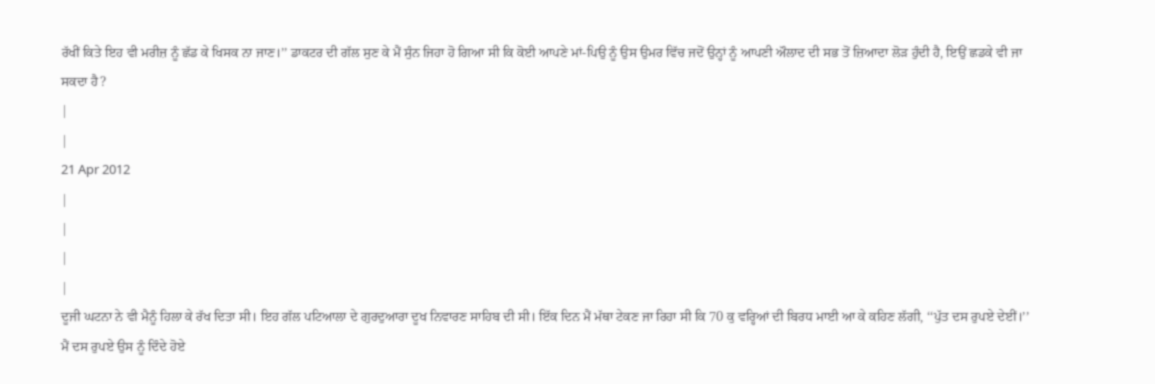ਰੱਖੀਂ ਕਿਤੇ ਇਹ ਵੀ ਮਰੀਜ਼ ਨੂੰ ਛੱਡ ਕੇ ਖਿਸਕ ਨਾ ਜਾਣ।’’ ਡਾਕਟਰ ਦੀ ਗੱਲ ਸੁਣ ਕੇ ਮੈਂ ਸੁੰਨ ਜਿਹਾ ਹੋ ਗਿਆ ਸੀ ਕਿ ਕੋਈ ਆਪਣੇ ਮਾਂ-ਪਿਉ ਨੂੰ ਉਸ ਉਮਰ ਵਿੱਚ ਜਦੋਂ ਉਨ੍ਹਾਂ ਨੂੰ ਆਪਣੀ ਔਲਾਦ ਦੀ ਸਭ ਤੋਂ ਜ਼ਿਆਦਾ ਲੋੜ ਹੁੰਦੀ ਹੈ, ਇਉਂ ਛਡਕੇ ਵੀ ਜਾ ਸਕਦਾ ਹੈ?
|
|
21 Apr 2012
|
|
|
|
ਦੂਜੀ ਘਟਨਾ ਨੇ ਵੀ ਮੈਨੂੰ ਹਿਲਾ ਕੇ ਰੱਖ ਦਿਤਾ ਸੀ। ਇਹ ਗੱਲ ਪਟਿਆਲਾ ਦੇ ਗੁਰਦੁਆਰਾ ਦੂਖ ਨਿਵਾਰਣ ਸਾਹਿਬ ਦੀ ਸੀ। ਇੱਕ ਦਿਨ ਮੈਂ ਮੱਥਾ ਟੇਕਣ ਜਾ ਰਿਹਾ ਸੀ ਕਿ 70 ਕੁ ਵਰ੍ਹਿਆਂ ਦੀ ਬਿਰਧ ਮਾਈ ਆ ਕੇ ਕਹਿਣ ਲੱਗੀ, ‘‘ਪੁੱਤ ਦਸ ਰੁਪਏ ਦੇਈਂ।’’ ਮੈਂ ਦਸ ਰੁਪਏ ਉਸ ਨੂੰ ਦਿੰਦੇ ਹੋਏ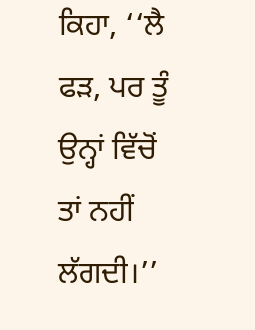ਕਿਹਾ, ‘‘ਲੈ ਫੜ, ਪਰ ਤੂੰ ਉਨ੍ਹਾਂ ਵਿੱਚੋਂ ਤਾਂ ਨਹੀਂ ਲੱਗਦੀ।’’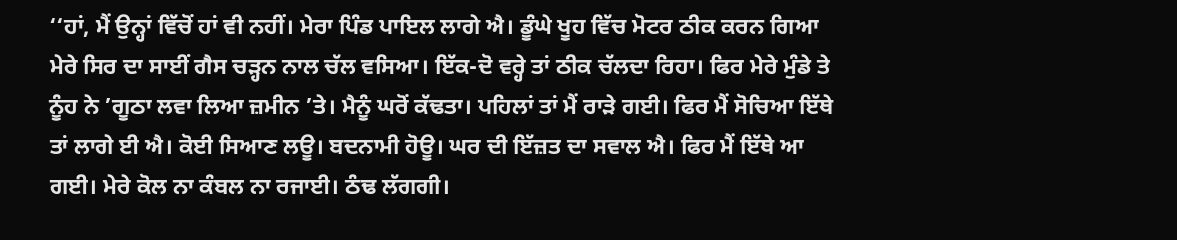‘‘ਹਾਂ, ਮੈਂ ਉਨ੍ਹਾਂ ਵਿੱਚੋਂ ਹਾਂ ਵੀ ਨਹੀਂ। ਮੇਰਾ ਪਿੰਡ ਪਾਇਲ ਲਾਗੇ ਐ। ਡੂੰਘੇ ਖੂਹ ਵਿੱਚ ਮੋਟਰ ਠੀਕ ਕਰਨ ਗਿਆ ਮੇਰੇ ਸਿਰ ਦਾ ਸਾਈਂ ਗੈਸ ਚੜ੍ਹਨ ਨਾਲ ਚੱਲ ਵਸਿਆ। ਇੱਕ-ਦੋ ਵਰ੍ਹੇ ਤਾਂ ਠੀਕ ਚੱਲਦਾ ਰਿਹਾ। ਫਿਰ ਮੇਰੇ ਮੁੰਡੇ ਤੇ ਨੂੰਹ ਨੇ ’ਗੂਠਾ ਲਵਾ ਲਿਆ ਜ਼ਮੀਨ ’ਤੇ। ਮੈਨੂੰ ਘਰੋਂ ਕੱਢਤਾ। ਪਹਿਲਾਂ ਤਾਂ ਮੈਂ ਰਾੜੇ ਗਈ। ਫਿਰ ਮੈਂ ਸੋਚਿਆ ਇੱਥੇ ਤਾਂ ਲਾਗੇ ਈ ਐ। ਕੋਈ ਸਿਆਣ ਲਊ। ਬਦਨਾਮੀ ਹੋਊ। ਘਰ ਦੀ ਇੱਜ਼ਤ ਦਾ ਸਵਾਲ ਐ। ਫਿਰ ਮੈਂ ਇੱਥੇ ਆ ਗਈ। ਮੇਰੇ ਕੋਲ ਨਾ ਕੰਬਲ ਨਾ ਰਜਾਈ। ਠੰਢ ਲੱਗਗੀ।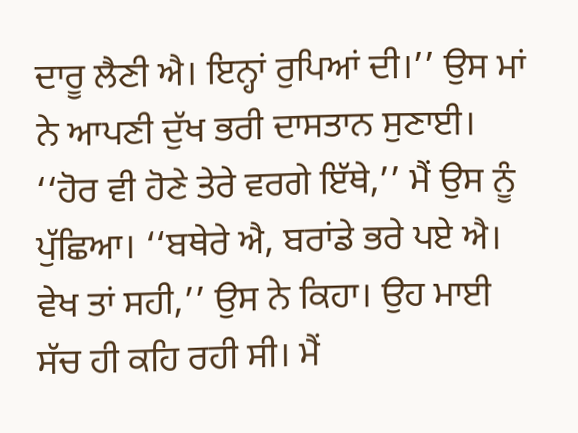ਦਾਰੂ ਲੈਣੀ ਐ। ਇਨ੍ਹਾਂ ਰੁਪਿਆਂ ਦੀ।’’ ਉਸ ਮਾਂ ਨੇ ਆਪਣੀ ਦੁੱਖ ਭਰੀ ਦਾਸਤਾਨ ਸੁਣਾਈ। ‘‘ਹੋਰ ਵੀ ਹੋਣੇ ਤੇਰੇ ਵਰਗੇ ਇੱਥੇ,’’ ਮੈਂ ਉਸ ਨੂੰ ਪੁੱਛਿਆ। ‘‘ਬਥੇਰੇ ਐ, ਬਰਾਂਡੇ ਭਰੇ ਪਏ ਐ। ਵੇਖ ਤਾਂ ਸਹੀ,’’ ਉਸ ਨੇ ਕਿਹਾ। ਉਹ ਮਾਈ ਸੱਚ ਹੀ ਕਹਿ ਰਹੀ ਸੀ। ਮੈਂ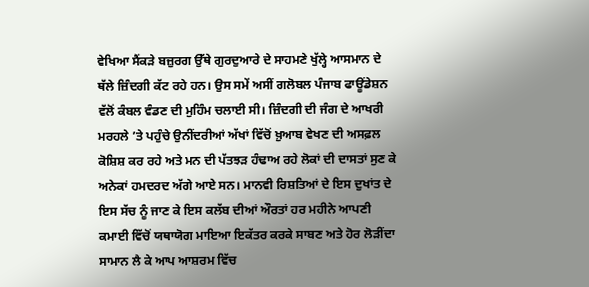ਵੇਖਿਆ ਸੈਂਕੜੇ ਬਜ਼ੁਰਗ ਉੱਥੇ ਗੁਰਦੁਆਰੇ ਦੇ ਸਾਹਮਣੇ ਖੁੱਲ੍ਹੇ ਆਸਮਾਨ ਦੇ ਥੱਲੇ ਜ਼ਿੰਦਗੀ ਕੱਟ ਰਹੇ ਹਨ। ਉਸ ਸਮੇਂ ਅਸੀਂ ਗਲੋਬਲ ਪੰਜਾਬ ਫਾਊਂਡੇਸ਼ਨ ਵੱਲੋਂ ਕੰਬਲ ਵੰਡਣ ਦੀ ਮੁਹਿੰਮ ਚਲਾਈ ਸੀ। ਜ਼ਿੰਦਗੀ ਦੀ ਜੰਗ ਦੇ ਆਖਰੀ ਮਰਹਲੇ ’ਤੇ ਪਹੁੰਚੇ ਉਨੀਂਦਰੀਆਂ ਅੱਖਾਂ ਵਿੱਚੋਂ ਖ਼ੁਆਬ ਵੇਖਣ ਦੀ ਅਸਫ਼ਲ ਕੋਸ਼ਿਸ਼ ਕਰ ਰਹੇ ਅਤੇ ਮਨ ਦੀ ਪੱਤਝੜ ਹੰਢਾਅ ਰਹੇ ਲੋਕਾਂ ਦੀ ਦਾਸਤਾਂ ਸੁਣ ਕੇ ਅਨੇਕਾਂ ਹਮਦਰਦ ਅੱਗੇ ਆਏ ਸਨ। ਮਾਨਵੀ ਰਿਸ਼ਤਿਆਂ ਦੇ ਇਸ ਦੁਖਾਂਤ ਦੇ ਇਸ ਸੱਚ ਨੂੰ ਜਾਣ ਕੇ ਇਸ ਕਲੱਬ ਦੀਆਂ ਔਰਤਾਂ ਹਰ ਮਹੀਨੇ ਆਪਣੀ ਕਮਾਈ ਵਿੱਚੋਂ ਯਥਾਯੋਗ ਮਾਇਆ ਇਕੱਤਰ ਕਰਕੇ ਸਾਬਣ ਅਤੇ ਹੋਰ ਲੋੜੀਂਦਾ ਸਾਮਾਨ ਲੈ ਕੇ ਆਪ ਆਸ਼ਰਮ ਵਿੱਚ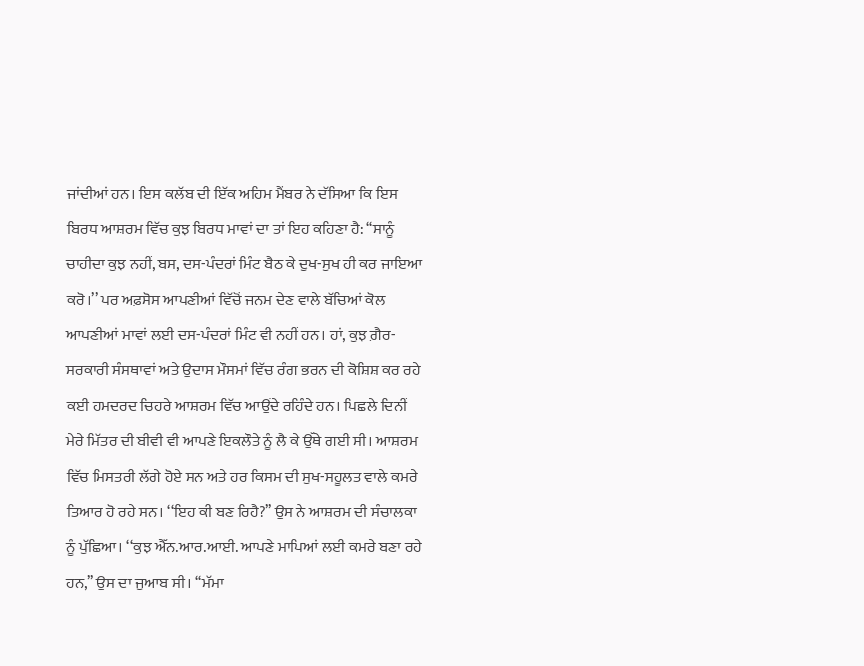ਜਾਂਦੀਆਂ ਹਨ। ਇਸ ਕਲੱਬ ਦੀ ਇੱਕ ਅਹਿਮ ਮੈਂਬਰ ਨੇ ਦੱਸਿਆ ਕਿ ਇਸ ਬਿਰਧ ਆਸ਼ਰਮ ਵਿੱਚ ਕੁਝ ਬਿਰਧ ਮਾਵਾਂ ਦਾ ਤਾਂ ਇਹ ਕਹਿਣਾ ਹੈ: ‘‘ਸਾਨੂੰ ਚਾਹੀਦਾ ਕੁਝ ਨਹੀਂ, ਬਸ, ਦਸ-ਪੰਦਰਾਂ ਮਿੰਟ ਬੈਠ ਕੇ ਦੁਖ-ਸੁਖ ਹੀ ਕਰ ਜਾਇਆ ਕਰੋ।’’ ਪਰ ਅਫ਼ਸੋਸ ਆਪਣੀਆਂ ਵਿੱਚੋਂ ਜਨਮ ਦੇਣ ਵਾਲੇ ਬੱਚਿਆਂ ਕੋਲ ਆਪਣੀਆਂ ਮਾਵਾਂ ਲਈ ਦਸ-ਪੰਦਰਾਂ ਮਿੰਟ ਵੀ ਨਹੀਂ ਹਨ। ਹਾਂ, ਕੁਝ ਗ਼ੈਰ-ਸਰਕਾਰੀ ਸੰਸਥਾਵਾਂ ਅਤੇ ਉਦਾਸ ਮੌਸਮਾਂ ਵਿੱਚ ਰੰਗ ਭਰਨ ਦੀ ਕੋਸ਼ਿਸ਼ ਕਰ ਰਹੇ ਕਈ ਹਮਦਰਦ ਚਿਹਰੇ ਆਸ਼ਰਮ ਵਿੱਚ ਆਉਂਦੇ ਰਹਿੰਦੇ ਹਨ। ਪਿਛਲੇ ਦਿਨੀਂ ਮੇਰੇ ਮਿੱਤਰ ਦੀ ਬੀਵੀ ਵੀ ਆਪਣੇ ਇਕਲੌਤੇ ਨੂੰ ਲੈ ਕੇ ਉੱਥੇ ਗਈ ਸੀ। ਆਸ਼ਰਮ ਵਿੱਚ ਮਿਸਤਰੀ ਲੱਗੇ ਹੋਏ ਸਨ ਅਤੇ ਹਰ ਕਿਸਮ ਦੀ ਸੁਖ-ਸਹੂਲਤ ਵਾਲੇ ਕਮਰੇ ਤਿਆਰ ਹੋ ਰਹੇ ਸਨ। ‘‘ਇਹ ਕੀ ਬਣ ਰਿਹੈ?’’ ਉਸ ਨੇ ਆਸ਼ਰਮ ਦੀ ਸੰਚਾਲਕਾ ਨੂੰ ਪੁੱਛਿਆ। ‘‘ਕੁਝ ਐੱਨ.ਆਰ.ਆਈ. ਆਪਣੇ ਮਾਪਿਆਂ ਲਈ ਕਮਰੇ ਬਣਾ ਰਹੇ ਹਨ,’’ ਉਸ ਦਾ ਜੁਆਬ ਸੀ। ‘‘ਮੱਮਾ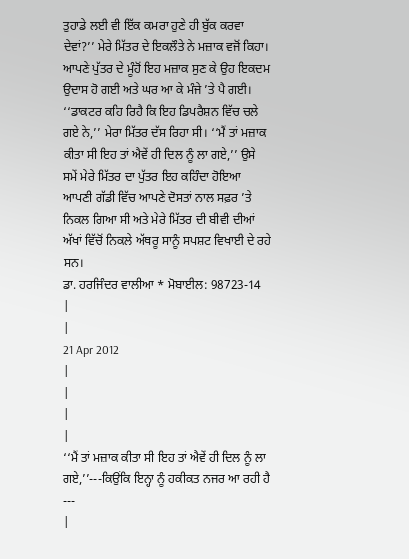ਤੁਹਾਡੇ ਲਈ ਵੀ ਇੱਕ ਕਮਰਾ ਹੁਣੇ ਹੀ ਬੁੱਕ ਕਰਵਾ ਦੇਵਾਂ?’’ ਮੇਰੇ ਮਿੱਤਰ ਦੇ ਇਕਲੌਤੇ ਨੇ ਮਜ਼ਾਕ ਵਜੋਂ ਕਿਹਾ। ਆਪਣੇ ਪੁੱਤਰ ਦੇ ਮੂੰਹੋਂ ਇਹ ਮਜ਼ਾਕ ਸੁਣ ਕੇ ਉਹ ਇਕਦਮ ਉਦਾਸ ਹੋ ਗਈ ਅਤੇ ਘਰ ਆ ਕੇ ਮੰਜੇ ’ਤੇ ਪੈ ਗਈ। ‘‘ਡਾਕਟਰ ਕਹਿ ਰਿਹੈ ਕਿ ਇਹ ਡਿਪਰੈਸ਼ਨ ਵਿੱਚ ਚਲੇ ਗਏ ਨੇ,’’ ਮੇਰਾ ਮਿੱਤਰ ਦੱਸ ਰਿਹਾ ਸੀ। ‘‘ਮੈਂ ਤਾਂ ਮਜ਼ਾਕ ਕੀਤਾ ਸੀ ਇਹ ਤਾਂ ਐਵੇਂ ਹੀ ਦਿਲ ਨੂੰ ਲਾ ਗਏ,’’ ਉਸੇ ਸਮੇਂ ਮੇਰੇ ਮਿੱਤਰ ਦਾ ਪੁੱਤਰ ਇਹ ਕਹਿੰਦਾ ਹੋਇਆ ਆਪਣੀ ਗੱਡੀ ਵਿੱਚ ਆਪਣੇ ਦੋਸਤਾਂ ਨਾਲ ਸਫ਼ਰ ’ਤੇ ਨਿਕਲ ਗਿਆ ਸੀ ਅਤੇ ਮੇਰੇ ਮਿੱਤਰ ਦੀ ਬੀਵੀ ਦੀਆਂ ਅੱਖਾਂ ਵਿੱਚੋਂ ਨਿਕਲੇ ਅੱਥਰੂ ਸਾਨੂੰ ਸਪਸ਼ਟ ਵਿਖਾਈ ਦੇ ਰਹੇ ਸਨ।
ਡਾ. ਹਰਜਿੰਦਰ ਵਾਲੀਆ * ਮੋਬਾਈਲ: 98723-14
|
|
21 Apr 2012
|
|
|
|
‘‘ਮੈਂ ਤਾਂ ਮਜ਼ਾਕ ਕੀਤਾ ਸੀ ਇਹ ਤਾਂ ਐਵੇਂ ਹੀ ਦਿਲ ਨੂੰ ਲਾ ਗਏ,’’---ਕਿਉਂਕਿ ਇਨ੍ਹਾ ਨੂੰ ਹਕੀਕਤ ਨਜਰ ਆ ਰਹੀ ਹੈ ---
|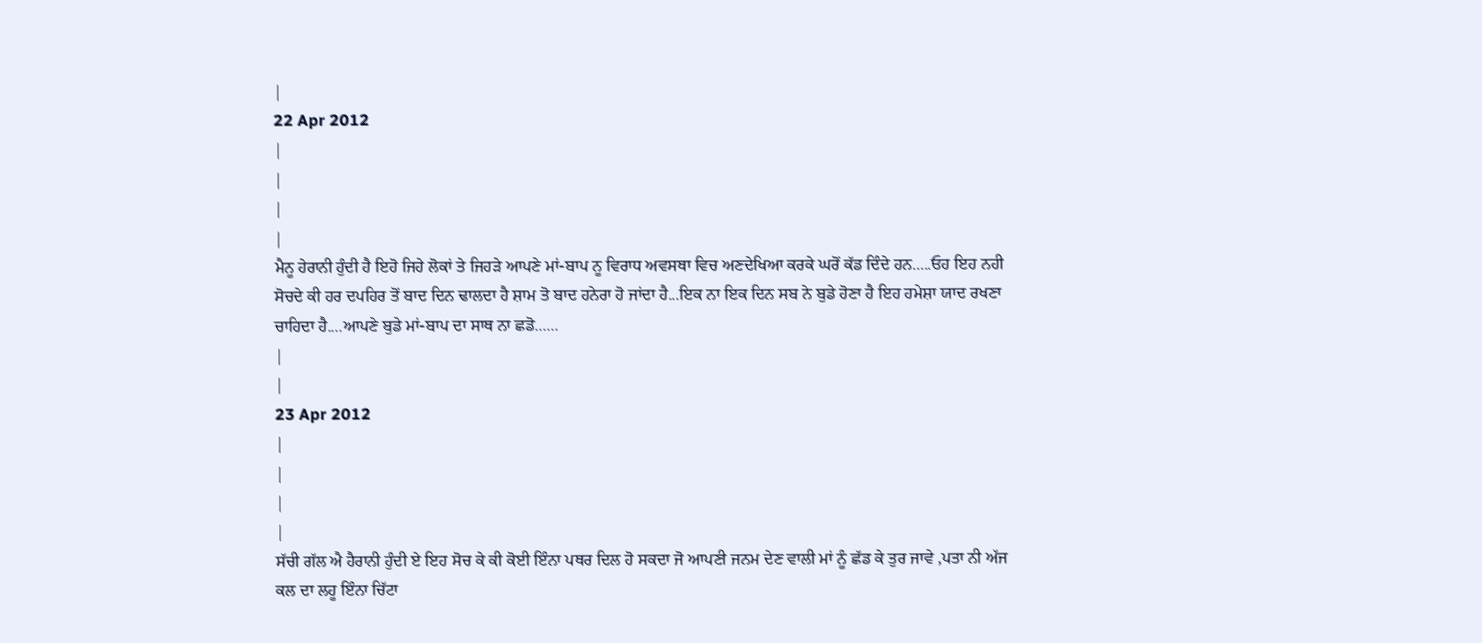|
22 Apr 2012
|
|
|
|
ਮੈਨੂ ਹੇਰਾਨੀ ਹੁੰਦੀ ਹੈ ਇਹੋ ਜਿਹੇ ਲੋਕਾਂ ਤੇ ਜਿਹੜੇ ਆਪਣੇ ਮਾਂ-ਬਾਪ ਨੂ ਵਿਰਾਧ ਅਵਸਥਾ ਵਿਚ ਅਣਦੇਖਿਆ ਕਰਕੇ ਘਰੋਂ ਕੱਡ ਦਿੰਦੇ ਹਨ.....ਓਹ ਇਹ ਨਹੀ ਸੋਚਦੇ ਕੀ ਹਰ ਦਪਹਿਰ ਤੋਂ ਬਾਦ ਦਿਨ ਢਾਲਦਾ ਹੈ ਸ਼ਾਮ ਤੋ ਬਾਦ ਹਨੇਰਾ ਹੋ ਜਾਂਦਾ ਹੈ...ਇਕ ਨਾ ਇਕ ਦਿਨ ਸਬ ਨੇ ਬੁਡੇ ਹੋਣਾ ਹੈ ਇਹ ਹਮੇਸ਼ਾ ਯਾਦ ਰਖਣਾ ਚਾਹਿਦਾ ਹੈ....ਆਪਣੇ ਬੁਡੇ ਮਾਂ-ਬਾਪ ਦਾ ਸਾਥ ਨਾ ਛਡੋ......
|
|
23 Apr 2012
|
|
|
|
ਸੱਚੀ ਗੱਲ ਐ ਹੈਰਾਨੀ ਹੁੰਦੀ ਏ ਇਹ ਸੋਚ ਕੇ ਕੀ ਕੋਈ ਇੰਨਾ ਪਥਰ ਦਿਲ ਹੋ ਸਕਦਾ ਜੋ ਆਪਣੀ ਜਨਮ ਦੇਣ ਵਾਲੀ ਮਾਂ ਨੂੰ ਛੱਡ ਕੇ ਤੁਰ ਜਾਵੇ ,ਪਤਾ ਨੀ ਅੱਜ ਕਲ ਦਾ ਲਹੂ ਇੰਨਾ ਚਿੱਟਾ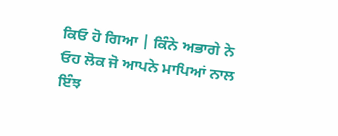ਕਿਓ ਹੋ ਗਿਆ | ਕਿੰਨੇ ਅਭਾਗੇ ਨੇ ਓਹ ਲੋਕ ਜੋ ਆਪਨੇ ਮਾਪਿਆਂ ਨਾਲ ਇੰਝ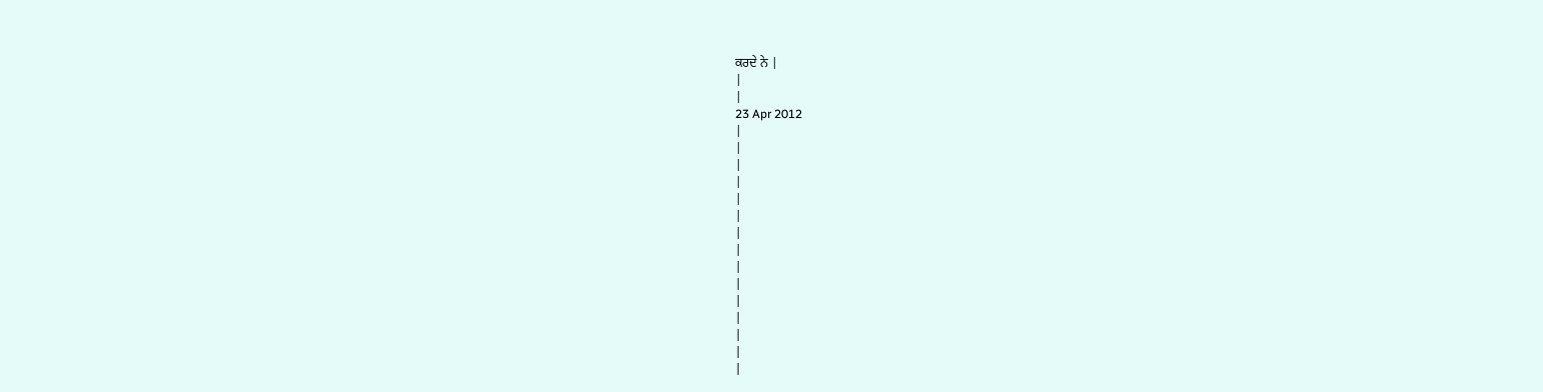ਕਰਦੇ ਨੇ |
|
|
23 Apr 2012
|
|
|
|
|
|
|
|
|
|
|
|
|
|
|